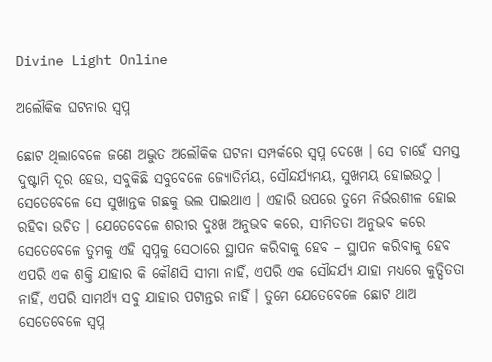Divine Light Online

ଅଲୌକିକ ଘଟନାର ସ୍ଵପ୍ନ

ଛୋଟ ଥିଲାବେଳେ ଜଣେ ଅଦ୍ଭୁତ ଅଲୌକିକ ଘଟନା ସମ୍ପର୍କରେ ସ୍ଵପ୍ନ ଦେଖେ । ସେ ଚାହେଁ ସମସ୍ତ ଦୁଷ୍ଟାମି ଦୂର ହେଉ, ସବୁକିଛି ସବୁବେଳେ ଜ୍ୟୋତିର୍ମୟ, ସୌନ୍ଦର୍ଯ୍ୟମୟ, ସୁଖମୟ ହୋଇଉଠୁ । ସେତେବେଳେ ସେ ସୁଖାନ୍ତକ ଗଛକୁ ଭଲ ପାଇଥାଏ । ଏହାରି ଉପରେ ତୁମେ ନିର୍ଭରଶୀଳ ହୋଇ ରହିବା ଉଚିତ । ଯେତେବେଳେ ଶରୀର ଦୁଃଖ ଅନୁଭବ କରେ, ସୀମିତତା ଅନୁଭବ କରେ ସେତେବେଳେ ତୁମକୁ ଏହି ସ୍ୱପ୍ନକୁ ସେଠାରେ ସ୍ଥାପନ କରିବାକୁ ହେବ – ସ୍ଥାପନ କରିବାକୁ ହେବ ଏପରି ଏକ ଶକ୍ତି ଯାହାର କି କୌଣସି ସୀମା ନାହିଁ, ଏପରି ଏକ ସୌନ୍ଦର୍ଯ୍ୟ ଯାହା ମଧ୍ୟରେ କୁତ୍ସିତତା ନାହିଁ, ଏପରି ସାମର୍ଥ୍ୟ ସବୁ ଯାହାର ପଟାନ୍ତର ନାହିଁ । ତୁମେ ଯେତେବେଳେ ଛୋଟ ଥାଅ ସେତେବେଳେ ସ୍ୱପ୍ନ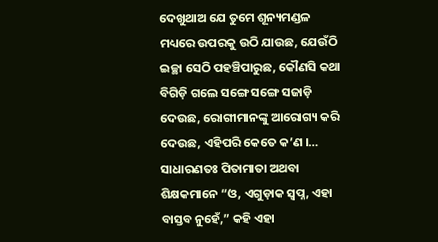ଦେଖୁଥାଅ ଯେ ତୁମେ ଶୂନ୍ୟମଣ୍ଡଳ ମଧ୍ୟରେ ଉପରକୁ ଉଠି ଯାଉଛ, ଯେଉଁଠି ଇଚ୍ଛା ସେଠି ପହଞ୍ଚିପାରୁଛ, କୌଣସି କଥା ବିଗିଡ଼ି ଗଲେ ସଙ୍ଗେ ସଙ୍ଗେ ସଜାଡ଼ି ଦେଉଛ, ରୋଗୀମାନଙ୍କୁ ଆରୋଗ୍ୟ କରି ଦେଉଛ, ଏହିପରି କେତେ କ’ଣ ।… ସାଧାରଣତଃ ପିତାମାତା ଅଥବା ଶିକ୍ଷକମାନେ “ଓ, ଏଗୁଡ଼ାକ ସ୍ଵପ୍ନ, ଏହା ବାସ୍ତବ ନୁହେଁ,” କହି ଏହା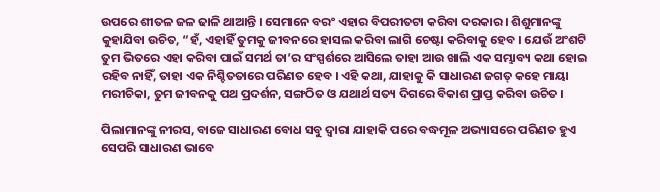ଉପରେ ଶୀତଳ ଜଳ ଢାଳି ଥାଆନ୍ତି । ସେମାନେ ବରଂ ଏହାର ବିପରୀତଟା କରିବା ଦରକାର । ଶିଶୁମାନଙ୍କୁ କୁହାଯିବା ଉଚିତ, “ହଁ, ଏହାହିଁ ତୁମକୁ ଜୀବନରେ ହାସଲ କରିବା ଲାଗି ଚେଷ୍ଟା କରିବାକୁ ହେବ । ଯେଉଁ ଅଂଶଟି ତୁମ ଭିତରେ ଏହା କରିବା ପାଇଁ ସମର୍ଥ ତା’ର ସଂସ୍ପର୍ଶରେ ଆସିଲେ ତାହା ଆଉ ଖାଲି ଏକ ସମ୍ଭାବ୍ୟ କଥା ହୋଇ ରହିବ ନାହିଁ, ତାହା ଏକ ନିଶ୍ଚିତତାରେ ପରିଣତ ହେବ । ଏହି କଥା, ଯାହାକୁ କି ସାଧାରଣ ଜଗତ୍ କହେ ମାୟା ମରୀଚିକା, ତୁମ ଜୀବନକୁ ପଥ ପ୍ରଦର୍ଶନ, ସଙ୍ଗଠିତ ଓ ଯଥାର୍ଥ ସତ୍ୟ ଦିଗରେ ବିକାଶ ପ୍ରାପ୍ତ କରିବା ଉଚିତ ।

ପିଲାମାନଙ୍କୁ ନୀରସ, ବାଜେ ସାଧାରଣ ବୋଧ ସବୁ ଦ୍ଵାରା ଯାହାକି ପରେ ବଦ୍ଧମୂଳ ଅଭ୍ୟାସରେ ପରିଣତ ହୁଏ ସେପରି ସାଧାରଣ ଭାବେ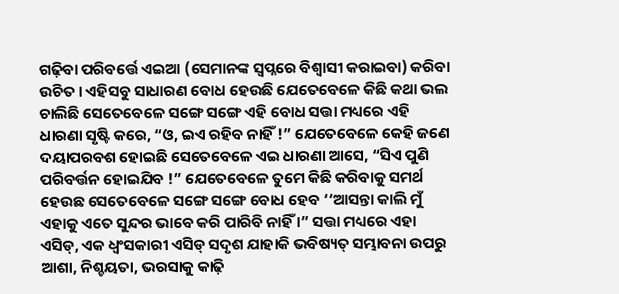ଗଢ଼ିବା ପରିବର୍ତ୍ତେ ଏଇଆ (ସେମାନଙ୍କ ସ୍ଵପ୍ନରେ ବିଶ୍ଵାସୀ କରାଇବା) କରିବା ଉଚିତ । ଏହିସବୁ ସାଧାରଣ ବୋଧ ହେଉଛି ଯେତେବେଳେ କିଛି କଥା ଭଲ ଚାଲିଛି ସେତେବେଳେ ସଙ୍ଗେ ସଙ୍ଗେ ଏହି ବୋଧ ସତ୍ତା ମଧ୍ୟରେ ଏହି ଧାରଣା ସୃଷ୍ଟି କରେ, “ଓ, ଇଏ ରହିବ ନାହିଁ !” ଯେତେବେଳେ କେହି ଜଣେ ଦୟାପରବଶ ହୋଇଛି ସେତେବେଳେ ଏଇ ଧାରଣା ଆସେ, “ସିଏ ପୁଣି ପରିବର୍ତ୍ତନ ହୋଇଯିବ !” ଯେତେବେଳେ ତୁମେ କିଛି କରିବାକୁ ସମର୍ଥ ହେଉଛ ସେତେବେଳେ ସଙ୍ଗେ ସଙ୍ଗେ ବୋଧ ହେବ ‘‘ଆସନ୍ତା କାଲି ମୁଁ ଏହାକୁ ଏତେ ସୁନ୍ଦର ଭାବେ କରି ପାରିବି ନାହିଁ ।” ସତ୍ତା ମଧ୍ୟରେ ଏହା ଏସିଡ୍, ଏକ ଧ୍ବଂସକାରୀ ଏସିଡ୍ ସଦୃଶ ଯାହାକି ଭବିଷ୍ୟତ୍ ସମ୍ଭାବନା ଉପରୁ ଆଶା, ନିଶ୍ଚୟତା, ଭରସାକୁ କାଢ଼ି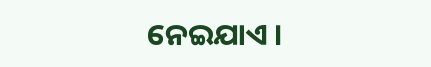ନେଇଯାଏ ।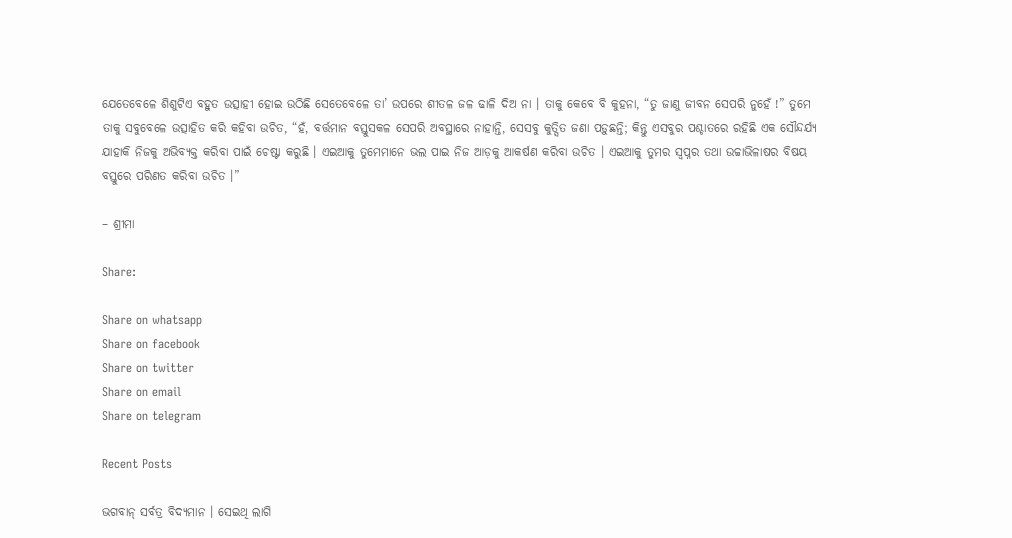ଯେତେବେଳେ ଶିଶୁଟିଏ ବହୁତ ଉତ୍ସାହୀ ହୋଇ ଉଠିଛି ସେତେବେଳେ ତା’ ଉପରେ ଶୀତଳ ଜଳ ଢାଳି ଦିଅ ନା । ତାକୁ କେବେ ବି କୁହନା, “ତୁ ଜାଣୁ ଜୀବନ ସେପରି ନୁହେଁ !” ତୁମେ ତାକୁ ସବୁବେଳେ ଉତ୍ସାହିତ କରି କହିବା ଉଚିତ, “ହଁ, ବର୍ତ୍ତମାନ ବସ୍ତୁସକଳ ସେପରି ଅବସ୍ଥାରେ ନାହାନ୍ତି, ସେସବୁ କୁତ୍ସିତ ଜଣା ପଡ଼ୁଛନ୍ତି; କିନ୍ତୁ ଏସବୁର ପଶ୍ଚାତରେ ରହିଛି ଏକ ସୌନ୍ଦର୍ଯ୍ୟ ଯାହାକି ନିଜକୁ ଅଭିବ୍ୟକ୍ତ କରିବା ପାଇଁ ଚେଷ୍ଟା କରୁଛି । ଏଇଆକୁ ତୁମେମାନେ ଭଲ ପାଇ ନିଜ ଆଡ଼କୁ ଆକର୍ଷଣ କରିବା ଉଚିତ । ଏଇଆକୁ ତୁମର ସ୍ବପ୍ନର ତଥା ଉଚ୍ଚାଭିଳାଷର ବିଷୟ ବସ୍ତୁରେ ପରିଣତ କରିବା ଉଚିତ ।”

– ଶ୍ରୀମା

Share:

Share on whatsapp
Share on facebook
Share on twitter
Share on email
Share on telegram

Recent Posts

ଭଗବାନ୍ ସର୍ବତ୍ର ବିଦ୍ୟମାନ । ସେଇଥି ଲାଗି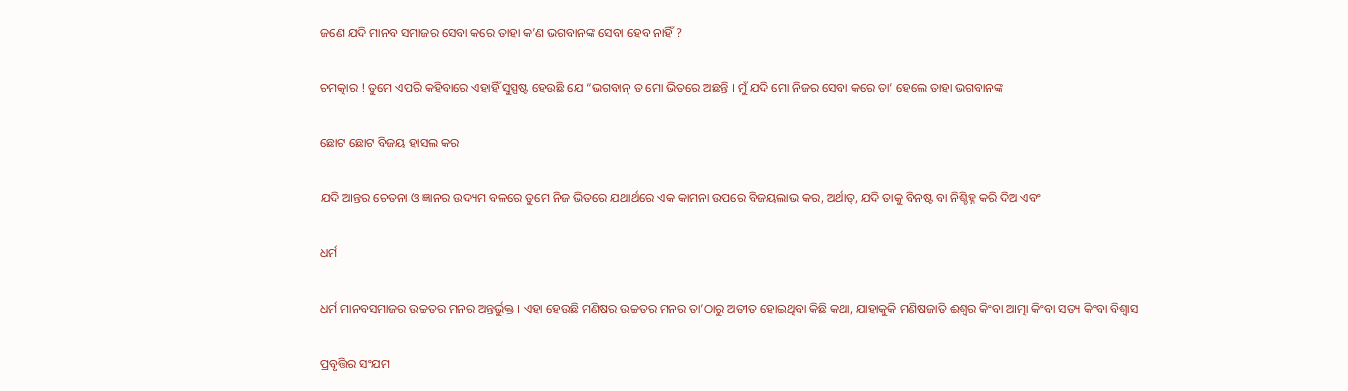ଜଣେ ଯଦି ମାନବ ସମାଜର ସେବା କରେ ତାହା କ’ଣ ଭଗବାନଙ୍କ ସେବା ହେବ ନାହିଁ ?

ଚମତ୍କାର ! ତୁମେ ଏପରି କହିବାରେ ଏହାହିଁ ସୁସ୍ପଷ୍ଟ ହେଉଛି ଯେ “ଭଗବାନ୍ ତ ମୋ ଭିତରେ ଅଛନ୍ତି । ମୁଁ ଯଦି ମୋ ନିଜର ସେବା କରେ ତା’ ହେଲେ ତାହା ଭଗବାନଙ୍କ

ଛୋଟ ଛୋଟ ବିଜୟ ହାସଲ କର

ଯଦି ଆନ୍ତର ଚେତନା ଓ ଜ୍ଞାନର ଉଦ୍ୟମ ବଳରେ ତୁମେ ନିଜ ଭିତରେ ଯଥାର୍ଥରେ ଏକ କାମନା ଉପରେ ବିଜୟଲାଭ କର, ଅର୍ଥାତ୍, ଯଦି ତାକୁ ବିନଷ୍ଟ ବା ନିଶ୍ଚିହ୍ନ କରି ଦିଅ ଏବଂ

ଧର୍ମ

ଧର୍ମ ମାନବସମାଜର ଉଚ୍ଚତର ମନର ଅନ୍ତର୍ଭୁକ୍ତ । ଏହା ହେଉଛି ମଣିଷର ଉଚ୍ଚତର ମନର ତା’ଠାରୁ ଅତୀତ ହୋଇଥିବା କିଛି କଥା, ଯାହାକୁକି ମଣିଷଜାତି ଈଶ୍ଵର କିଂବା ଆତ୍ମା କିଂବା ସତ୍ୟ କିଂବା ବିଶ୍ଵାସ

ପ୍ରବୃତ୍ତିର ସଂଯମ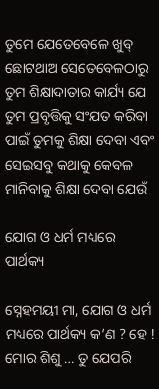ତୁମେ ଯେତେବେଳେ ଖୁବ୍ ଛୋଟଥାଅ ସେତେବେଳଠାରୁ ତୁମ ଶିକ୍ଷାଦାତାର କାର୍ଯ୍ୟ ଯେ ତୁମ ପ୍ରବୃତ୍ତିକୁ ସଂଯତ କରିବା ପାଇଁ ତୁମକୁ ଶିକ୍ଷା ଦେବା ଏବଂ ସେଇସବୁ କଥାକୁ କେବଳ ମାନିବାକୁ ଶିକ୍ଷା ଦେବା ଯେଉଁ

ଯୋଗ ଓ ଧର୍ମ ମଧ୍ୟରେ ପାର୍ଥକ୍ୟ

ସ୍ନେହମୟୀ ମା, ଯୋଗ ଓ ଧର୍ମ ମଧ୍ୟରେ ପାର୍ଥକ୍ୟ କ’ଣ ? ହେ ! ମୋର ଶିଶୁ … ତୁ ଯେପରି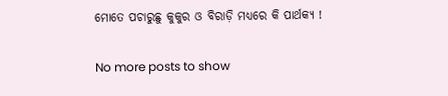ମୋତେ ପଚାରୁଛୁ କୁକୁର ଓ ବିରାଡ଼ି ମଧ୍ୟରେ କି ପାର୍ଥକ୍ୟ !

No more posts to show